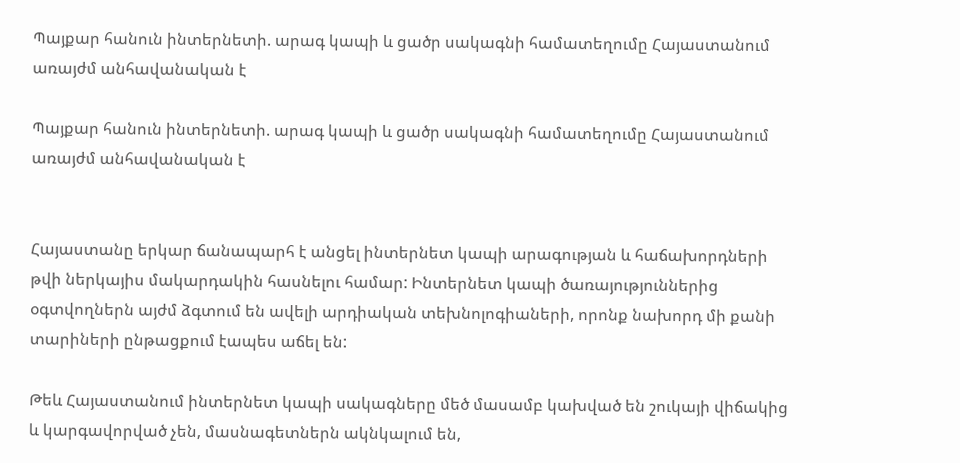Պայքար հանուն ինտերնետի. արագ կապի և ցածր սակագնի համատեղումը Հայաստանում առայժմ անհավանական է

Պայքար հանուն ինտերնետի. արագ կապի և ցածր սակագնի համատեղումը Հայաստանում առայժմ անհավանական է


Հայաստանը երկար ճանապարհ է անցել ինտերնետ կապի արագության և հաճախորդների թվի ներկայիս մակարդակին հասնելու համար: Ինտերնետ կապի ծառայություններից օգտվողներն այժմ ձգտում են ավելի արդիական տեխնոլոգիաների, որոնք նախորդ մի քանի տարիների ընթացքում էապես աճել են:

Թեև Հայաստանում ինտերնետ կապի սակագները մեծ մասամբ կախված են շուկայի վիճակից և կարգավորված չեն, մասնագետներն ակնկալում են,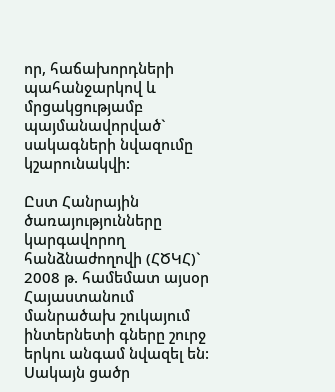որ, հաճախորդների պահանջարկով և մրցակցությամբ պայմանավորված` սակագների նվազումը կշարունակվի:

Ըստ Հանրային ծառայությունները կարգավորող հանձնաժողովի (ՀԾԿՀ)` 2008 թ. համեմատ այսօր Հայաստանում մանրածախ շուկայում ինտերնետի գները շուրջ երկու անգամ նվազել են: Սակայն ցածր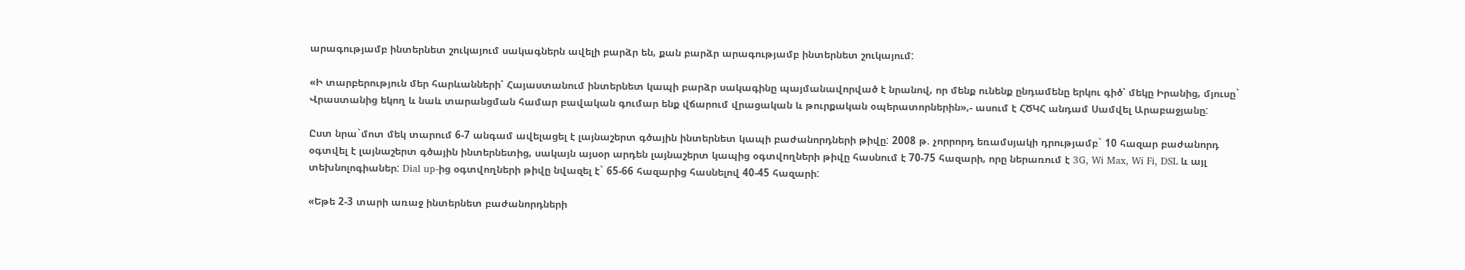արագությամբ ինտերնետ շուկայում սակագներն ավելի բարձր են, քան բարձր արագությամբ ինտերնետ շուկայում:

«Ի տարբերություն մեր հարևանների՝ Հայաստանում ինտերնետ կապի բարձր սակագինը պայմանավորված է նրանով, որ մենք ունենք ընդամենը երկու գիծ՝ մեկը Իրանից, մյուսը` Վրաստանից եկող և նաև տարանցման համար բավական գումար ենք վճարում վրացական և թուրքական օպերատորներին»,- ասում է ՀԾԿՀ անդամ Սամվել Արաբաջյանը:

Ըստ նրա`մոտ մեկ տարում 6-7 անգամ ավելացել է լայնաշերտ գծային ինտերնետ կապի բաժանորդների թիվը: 2008 թ. չորրորդ եռամսյակի դրությամբ` 10 հազար բաժանորդ օգտվել է լայնաշերտ գծային ինտերնետից, սակայն այսօր արդեն լայնաշերտ կապից օգտվողների թիվը հասնում է 70-75 հազարի, որը ներառում է 3G, Wi Max, Wi Fi, DSL և այլ տեխնոլոգիաներ: Dial up-ից օգտվողների թիվը նվազել է` 65-66 հազարից հասնելով 40-45 հազարի:

«Եթե 2-3 տարի առաջ ինտերնետ բաժանորդների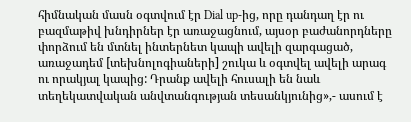հիմնական մասն օգտվում էր Dial up-ից, որը դանդաղ էր ու բազմաթիվ խնդիրներ էր առաջացնում, այսօր բաժանորդները փորձում են մտնել ինտերնետ կապի ավելի զարգացած, առաջադեմ [տեխնոլոգիաների] շուկա և օգտվել ավելի արագ ու որակյալ կապից: Դրանք ավելի հուսալի են նաև տեղեկատվական անվտանգության տեսանկյունից»,- ասում է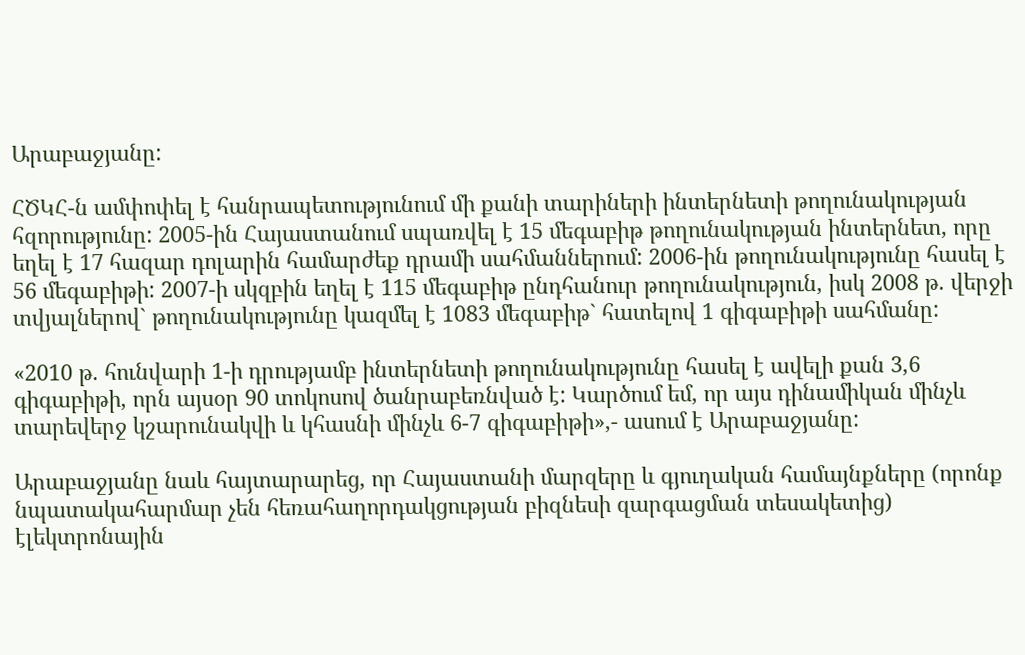Արաբաջյանը:

ՀԾԿՀ-ն ամփոփել է հանրապետությունում մի քանի տարիների ինտերնետի թողունակության հզորությունը: 2005-ին Հայաստանում սպառվել է 15 մեգաբիթ թողունակության ինտերնետ, որը եղել է 17 հազար դոլարին համարժեք դրամի սահմաններում: 2006-ին թողունակությունը հասել է 56 մեգաբիթի: 2007-ի սկզբին եղել է 115 մեգաբիթ ընդհանուր թողունակություն, իսկ 2008 թ. վերջի տվյալներով` թողունակությունը կազմել է 1083 մեգաբիթ` հատելով 1 գիգաբիթի սահմանը:

«2010 թ. հունվարի 1-ի դրությամբ ինտերնետի թողունակությունը հասել է ավելի քան 3,6 գիգաբիթի, որն այսօր 90 տոկոսով ծանրաբեռնված է: Կարծում եմ, որ այս դինամիկան մինչև տարեվերջ կշարունակվի և կհասնի մինչև 6-7 գիգաբիթի»,- ասում է Արաբաջյանը:

Արաբաջյանը նաև հայտարարեց, որ Հայաստանի մարզերը և գյուղական համայնքները (որոնք նպատակահարմար չեն հեռահաղորդակցության բիզնեսի զարգացման տեսակետից) էլեկտրոնային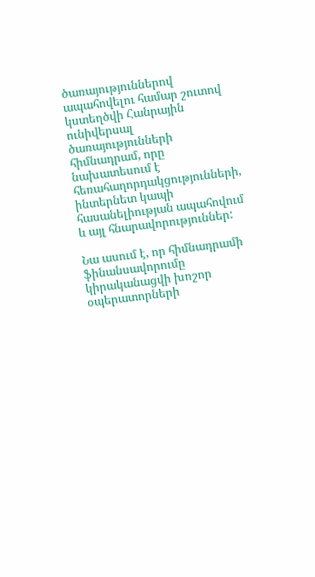ծառայություններով ապահովելու համար շուտով կստեղծվի Հանրային ունիվերսալ ծառայությունների հիմնադրամ, որը նախատեսում է հեռահաղորդակցությունների, ինտերնետ կապի հասանելիության ապահովում և այլ հնարավորություններ:

Նա ասում է, որ հիմնադրամի ֆինանսավորումը կիրականացվի խոշոր օպերատորների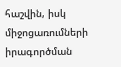հաշվին, իսկ միջոցառումների իրագործման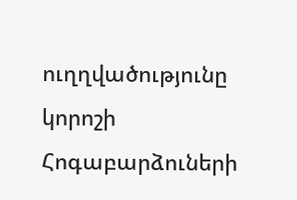ուղղվածությունը կորոշի Հոգաբարձուների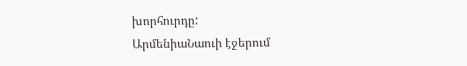խորհուրդը:
ԱրմենիաՆաուի էջերում